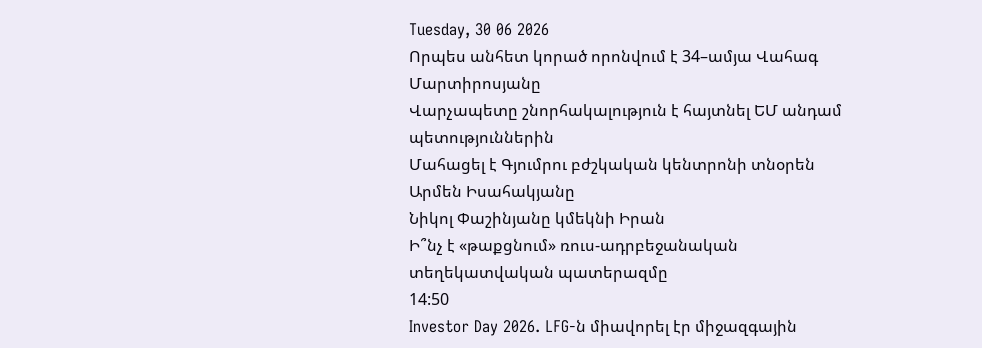Tuesday, 30 06 2026
Որպես անհետ կորած որոնվում է 34–ամյա Վահագ Մարտիրոսյանը
Վարչապետը շնորհակալություն է հայտնել ԵՄ անդամ պետություններին
Մահացել է Գյումրու բժշկական կենտրոնի տնօրեն Արմեն Իսահակյանը
Նիկոլ Փաշինյանը կմեկնի Իրան
Ի՞նչ է «թաքցնում» ռուս-ադրբեջանական տեղեկատվական պատերազմը
14:50
Investor Day 2026. LFG-ն միավորել էր միջազգային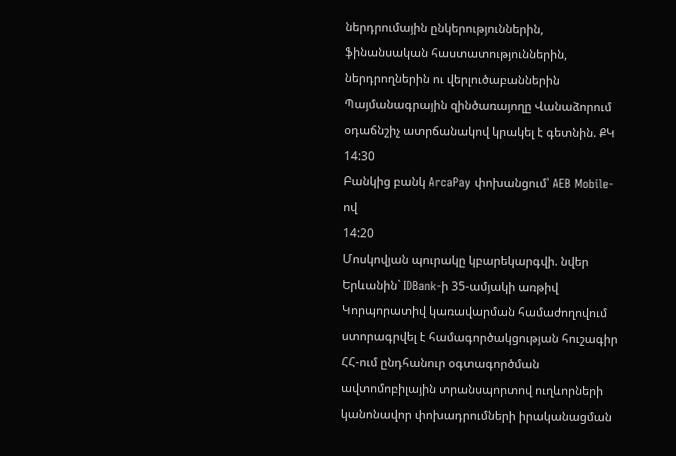ներդրումային ընկերություններին, ֆինանսական հաստատություններին, ներդրողներին ու վերլուծաբաններին
Պայմանագրային զինծառայողը Վանաձորում օդաճնշիչ ատրճանակով կրակել է գետնին. ՔԿ
14:30
Բանկից բանկ ArcaPay փոխանցում՝ AEB Mobile-ով
14:20
Մոսկովյան պուրակը կբարեկարգվի. նվեր Երևանին` IDBank-ի 35-ամյակի առթիվ
Կորպորատիվ կառավարման համաժողովում ստորագրվել է համագործակցության հուշագիր
ՀՀ-ում ընդհանուր օգտագործման ավտոմոբիլային տրանսպորտով ուղևորների կանոնավոր փոխադրումների իրականացման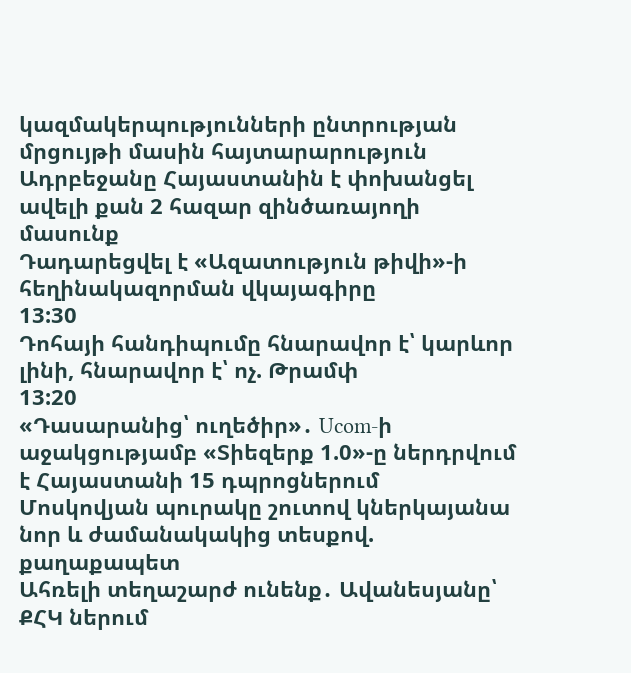կազմակերպությունների ընտրության մրցույթի մասին հայտարարություն
Ադրբեջանը Հայաստանին է փոխանցել ավելի քան 2 հազար զինծառայողի մասունք
Դադարեցվել է «Ազատություն թիվի»-ի հեղինակազորման վկայագիրը
13:30
Դոհայի հանդիպումը հնարավոր է՝ կարևոր լինի, հնարավոր է՝ ոչ. Թրամփ
13:20
«Դասարանից՝ ուղեծիր»․ Ucom-ի աջակցությամբ «Տիեզերք 1.0»-ը ներդրվում է Հայաստանի 15 դպրոցներում
Մոսկովյան պուրակը շուտով կներկայանա նոր և ժամանակակից տեսքով. քաղաքապետ
Ահռելի տեղաշարժ ունենք․ Ավանեսյանը՝ ՔՀԿ ներում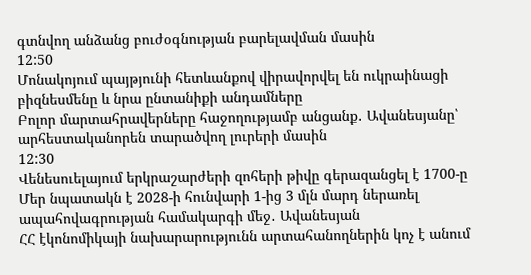գտնվող անձանց բուժօգնության բարելավման մասին
12:50
Մոնակոյում պայթյունի հետևանքով վիրավորվել են ուկրաինացի բիզնեսմենը և նրա ընտանիքի անդամները
Բոլոր մարտահրավերները հաջողությամբ անցանք․ Ավանեսյանը՝ արհեստականորեն տարածվող լուրերի մասին
12:30
Վենեսուելայում երկրաշարժերի զոհերի թիվը գերազանցել է 1700-ը
Մեր նպատակն է 2028-ի հունվարի 1-ից 3 մլն մարդ ներառել ապահովագրության համակարգի մեջ․ Ավանեսյան
ՀՀ էկոնոմիկայի նախարարությունն արտահանողներին կոչ է անում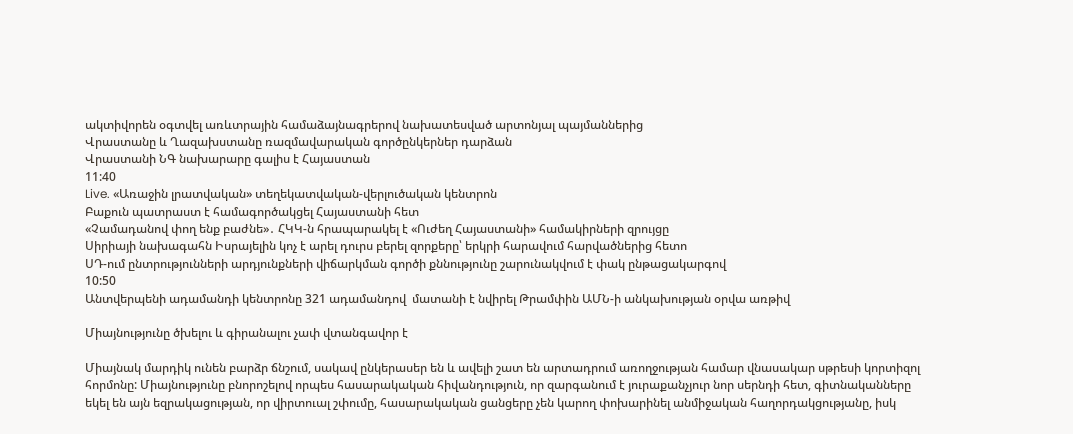ակտիվորեն օգտվել առևտրային համաձայնագրերով նախատեսված արտոնյալ պայմաններից
Վրաստանը և Ղազախստանը ռազմավարական գործընկերներ դարձան
Վրաստանի ՆԳ նախարարը գալիս է Հայաստան
11:40
Live. «Առաջին լրատվական» տեղեկատվական-վերլուծական կենտրոն
Բաքուն պատրաստ է համագործակցել Հայաստանի հետ
«Չամադանով փող ենք բաժնե»․ ՀԿԿ-ն հրապարակել է «Ուժեղ Հայաստանի» համակիրների զրույցը
Սիրիայի նախագահն Իսրայելին կոչ է արել դուրս բերել զորքերը՝ երկրի հարավում հարվածներից հետո
ՍԴ-ում ընտրությունների արդյունքների վիճարկման գործի քննությունը շարունակվում է փակ ընթացակարգով
10:50
Անտվերպենի ադամանդի կենտրոնը 321 ադամանդով  մատանի է նվիրել Թրամփին ԱՄՆ-ի անկախության օրվա առթիվ

Միայնությունը ծխելու և գիրանալու չափ վտանգավոր է

Միայնակ մարդիկ ունեն բարձր ճնշում, սակավ ընկերասեր են և ավելի շատ են արտադրում առողջության համար վնասակար սթրեսի կորտիզոլ հորմոնը: Միայնությունը բնորոշելով որպես հասարակական հիվանդություն, որ զարգանում է յուրաքանչյուր նոր սերնդի հետ, գիտնականները եկել են այն եզրակացության, որ վիրտուալ շփումը, հասարակական ցանցերը չեն կարող փոխարինել անմիջական հաղորդակցությանը, իսկ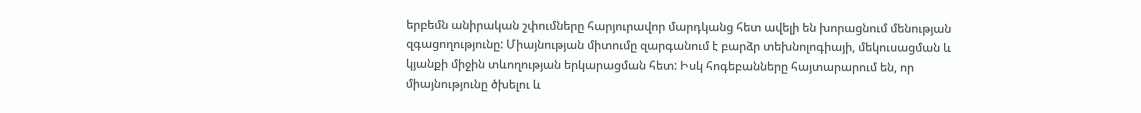երբեմն անիրական շփումները հարյուրավոր մարդկանց հետ ավելի են խորացնում մենության զգացողությունը: Միայնության միտումը զարգանում է բարձր տեխնոլոգիայի, մեկուսացման և կյանքի միջին տևողության երկարացման հետ: Իսկ հոգեբանները հայտարարում են, որ միայնությունը ծխելու և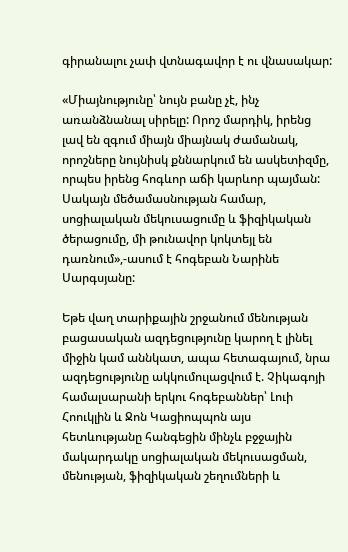գիրանալու չափ վտնագավոր է ու վնասակար:

«Միայնությունը՝ նույն բանը չէ, ինչ առանձնանալ սիրելը: Որոշ մարդիկ, իրենց լավ են զգում միայն միայնակ ժամանակ, որոշները նույնիսկ քննարկում են ասկետիզմը, որպես իրենց հոգևոր աճի կարևոր պայման: Սակայն մեծամասնության համար, սոցիալական մեկուսացումը և ֆիզիկական ծերացումը, մի թունավոր կոկտեյլ են դառնում»,-ասում է հոգեբան Նարինե Սարգսյանը:

Եթե վաղ տարիքային շրջանում մենության բացասական ազդեցությունը կարող է լինել միջին կամ աննկատ, ապա հետագայում, նրա ազդեցությունը ակկումուլացվում է. Չիկագոյի համալսարանի երկու հոգեբաններ՝ Լուի Հոուկլին և Ջոն Կացիոպպոն այս հետևությանը հանգեցին մինչև բջջային մակարդակը սոցիալական մեկուսացման, մենության, ֆիզիկական շեղումների և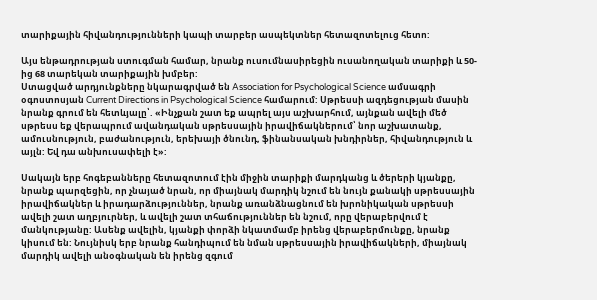տարիքային հիվանդությունների կապի տարբեր ասպեկտներ հետազոտելուց հետո:

Այս ենթադրության ստուգման համար, նրանք ուսումնասիրեցին ուսանողական տարիքի և 50-ից 68 տարեկան տարիքային խմբեր:
Ստացված արդյունքները նկարագրված են Association for Psychological Science ամսագրի օգոստոսյան Current Directions in Psychological Science համարում: Սթրեսսի ազդեցության մասին նրանք գրում են հետևյալը՝. «Ինչքան շատ եք ապրել այս աշխարհում, այնքան ավելի մեծ սթրեսս եք վերապրում ավանդական սթրեսսային իրավիճակներում՝ նոր աշխատանք, ամուսնություն, բաժանություն, երեխայի ծնունդ, ֆինանսական խնդիրներ, հիվանդություն և այլն: Եվ դա անխուսափելի է»:

Սակայն երբ հոգեբանները հետազոտում էին միջին տարիքի մարդկանց և ծերերի կյանքը, նրանք պարզեցին, որ չնայած նրան, որ միայնակ մարդիկ նշում են նույն քանակի սթրեսսային իրավիճակներ և իրադարձություններ, նրանք առանձնացնում են խրոնիկական սթրեսսի ավելի շատ աղբյուրներ, և ավելի շատ տհաճություններ են նշում, որը վերաբերվում է մանկությանը: Ասենք ավելին, կյանքի փորձի նկատմամբ իրենց վերաբերմունքը, նրանք կիսում են: Նույնիսկ երբ նրանք հանդիպում են նման սթրեսսային իրավիճակների, միայնակ մարդիկ ավելի անօգնական են իրենց զգում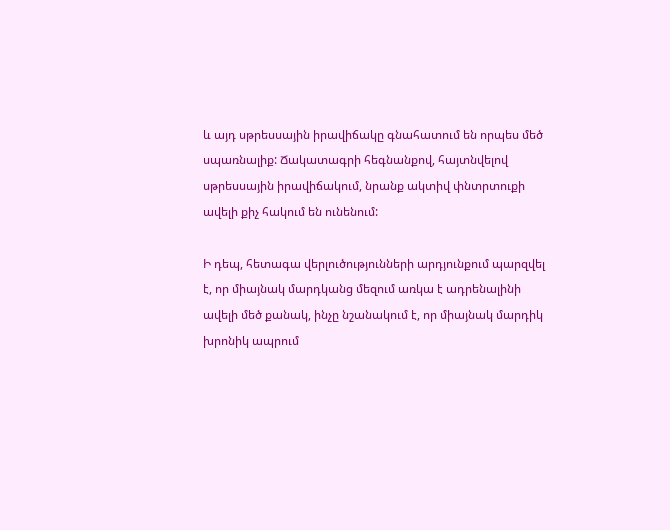և այդ սթրեսսային իրավիճակը գնահատում են որպես մեծ սպառնալիք: Ճակատագրի հեգնանքով, հայտնվելով սթրեսսային իրավիճակում, նրանք ակտիվ փնտրտուքի ավելի քիչ հակում են ունենում:

Ի դեպ, հետագա վերլուծությունների արդյունքում պարզվել է, որ միայնակ մարդկանց մեզում առկա է ադրենալինի ավելի մեծ քանակ, ինչը նշանակում է, որ միայնակ մարդիկ խրոնիկ ապրում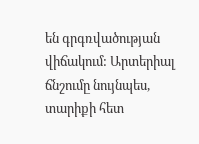են գրգռվածության վիճակում: Արտերիալ ճնշումը նույնպես, տարիքի հետ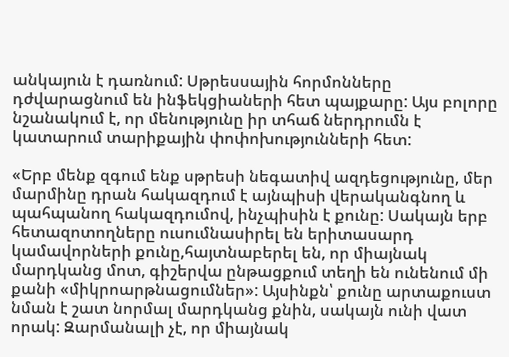անկայուն է դառնում: Սթրեսսային հորմոնները դժվարացնում են ինֆեկցիաների հետ պայքարը: Այս բոլորը նշանակում է, որ մենությունը իր տհաճ ներդրումն է կատարում տարիքային փոփոխությունների հետ:

«Երբ մենք զգում ենք սթրեսի նեգատիվ ազդեցությունը, մեր մարմինը դրան հակազդում է այնպիսի վերականգնող և պահպանող հակազդումով, ինչպիսին է քունը: Սակայն երբ հետազոտողները ուսումնասիրել են երիտասարդ կամավորների քունը,հայտնաբերել են, որ միայնակ մարդկանց մոտ, գիշերվա ընթացքում տեղի են ունենում մի քանի «միկրոարթնացումներ»: Այսինքն՝ քունը արտաքուստ նման է շատ նորմալ մարդկանց քնին, սակայն ունի վատ որակ: Զարմանալի չէ, որ միայնակ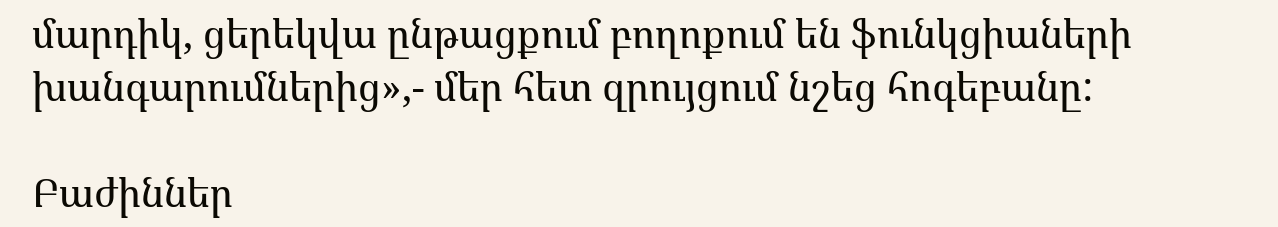մարդիկ, ցերեկվա ընթացքում բողոքում են ֆունկցիաների խանգարումներից»,- մեր հետ զրույցում նշեց հոգեբանը:

Բաժիններ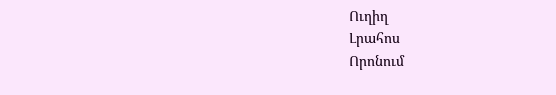Ուղիղ
Լրահոս
Որոնում